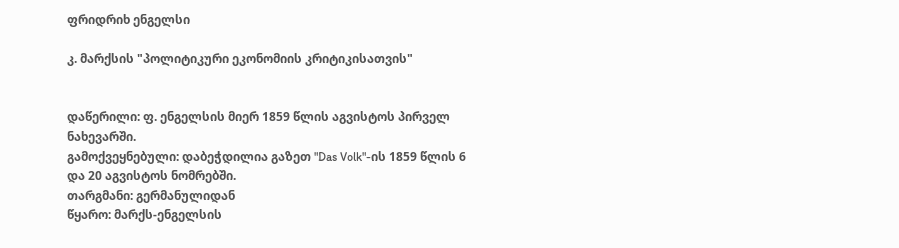ფრიდრიხ ენგელსი

კ. მარქსის "პოლიტიკური ეკონომიის კრიტიკისათვის"


დაწერილი: ფ. ენგელსის მიერ 1859 წლის აგვისტოს პირველ ნახევარში.
გამოქვეყნებული: დაბეჭდილია გაზეთ "Das Volk"-ის 1859 წლის 6 და 20 აგვისტოს ნომრებში.
თარგმანი: გერმანულიდან
წყარო: მარქს-ენგელსის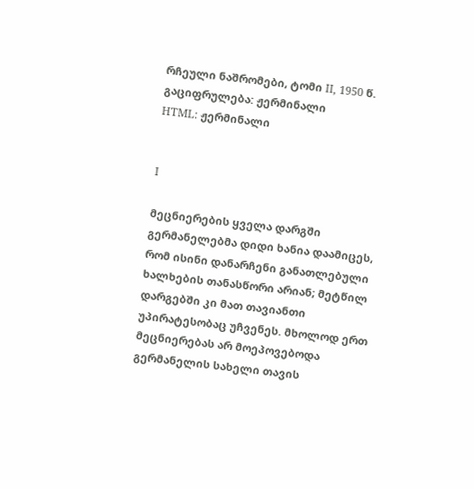რჩეული ნაშრომები, ტომი II, 1950 წ.
გაციფრულება: ჟერმინალი
HTML: ჟერმინალი


I

მეცნიერების ყველა დარგში გერმანელებმა დიდი ხანია დაამიცეს, რომ ისინი დანარჩენი განათლებული ხალხების თანასწორი არიან; მეტწილ დარგებში კი მათ თავიანთი უპირატესობაც უჩვენეს. მხოლოდ ერთ მეცნიერებას არ მოეპოვებოდა გერმანელის სახელი თავის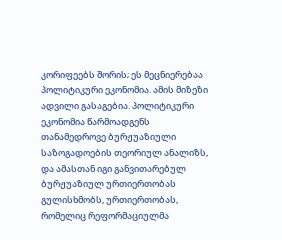კორიფეებს შორის; ეს მეცნიერებაა პოლიტიკური ეკონომია. ამის მიზეზი ადვილი გასაგებია. პოლიტიკური ეკონომია წარმოადგენს თანამედროვე ბურჟუაზიული საზოგადოების თეორიულ ანალიზს, და ამასთან იგი განვითარებულ ბურჟუაზიულ ურთიერთობას გულისხმობს, ურთიერთობას, რომელიც რეფორმაციულმა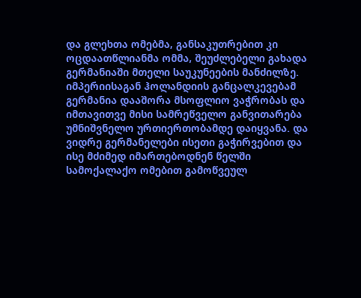და გლეხთა ომებმა, განსაკუთრებით კი ოცდაათწლიანმა ომმა, შეუძლებელი გახადა გერმანიაში მთელი საუკუნეების მანძილზე. იმპერიისაგან ჰოლანდიის განცალკევებამ გერმანია დააშორა მსოფლიო ვაჭრობას და იმთავითვე მისი სამრეწველო განვითარება უმნიშვნელო ურთიერთობამდე დაიყვანა. და ვიდრე გერმანელები ისეთი გაჭირვებით და ისე მძიმედ იმართებოდნენ წელში სამოქალაქო ომებით გამოწვეულ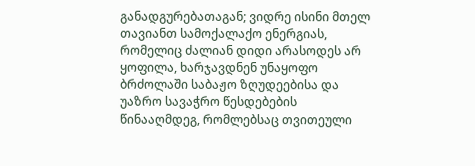განადგურებათაგან; ვიდრე ისინი მთელ თავიანთ სამოქალაქო ენერგიას, რომელიც ძალიან დიდი არასოდეს არ ყოფილა, ხარჯავდნენ უნაყოფო ბრძოლაში საბაჟო ზღუდეებისა და უაზრო სავაჭრო წესდებების წინააღმდეგ, რომლებსაც თვითეული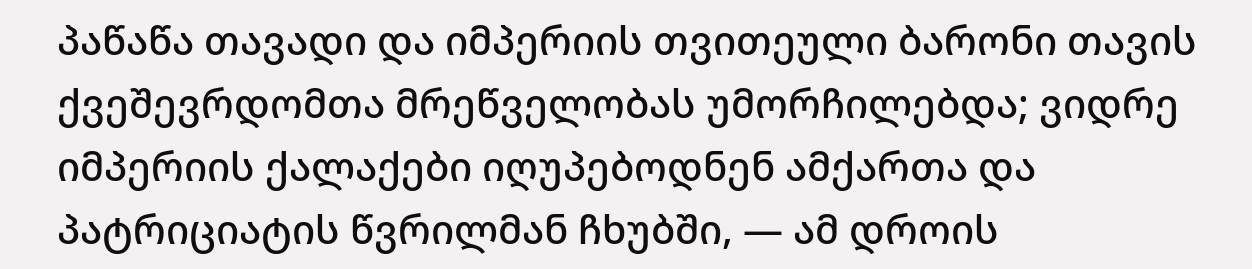პაწაწა თავადი და იმპერიის თვითეული ბარონი თავის ქვეშევრდომთა მრეწველობას უმორჩილებდა; ვიდრე იმპერიის ქალაქები იღუპებოდნენ ამქართა და პატრიციატის წვრილმან ჩხუბში, — ამ დროის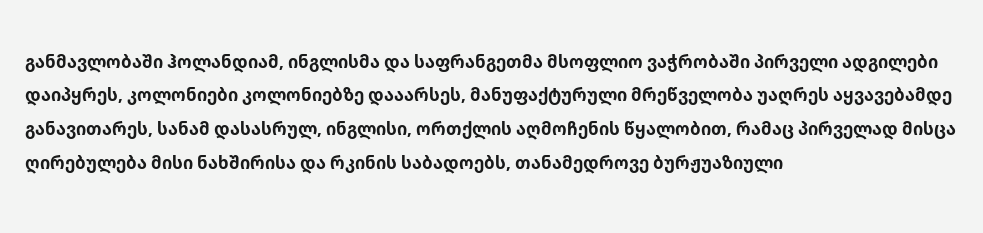განმავლობაში ჰოლანდიამ, ინგლისმა და საფრანგეთმა მსოფლიო ვაჭრობაში პირველი ადგილები დაიპყრეს, კოლონიები კოლონიებზე დააარსეს, მანუფაქტურული მრეწველობა უაღრეს აყვავებამდე განავითარეს, სანამ დასასრულ, ინგლისი, ორთქლის აღმოჩენის წყალობით, რამაც პირველად მისცა ღირებულება მისი ნახშირისა და რკინის საბადოებს, თანამედროვე ბურჟუაზიული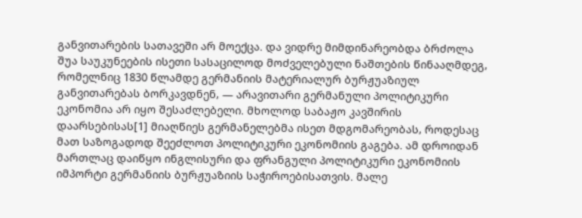განვითარების სათავეში არ მოექცა. და ვიდრე მიმდინარეობდა ბრძოლა შუა საუკუნეების ისეთი სასაცილოდ მოძველებული ნაშთების წინააღმდეგ, რომელნიც 1830 წლამდე გერმანიის მატერიალურ ბურჟუაზიულ განვითარებას ბორკავდნენ, — არავითარი გერმანული პოლიტიკური ეკონომია არ იყო შესაძლებელი. მხოლოდ საბაჟო კავშირის დაარსებისას[1] მიაღწიეს გერმანელებმა ისეთ მდგომარეობას, როდესაც მათ საზოგადოდ შეეძლოთ პოლიტიკური ეკონომიის გაგება. ამ დროიდან მართლაც დაიწყო ინგლისური და ფრანგული პოლიტიკური ეკონომიის იმპორტი გერმანიის ბურჟუაზიის საჭიროებისათვის. მალე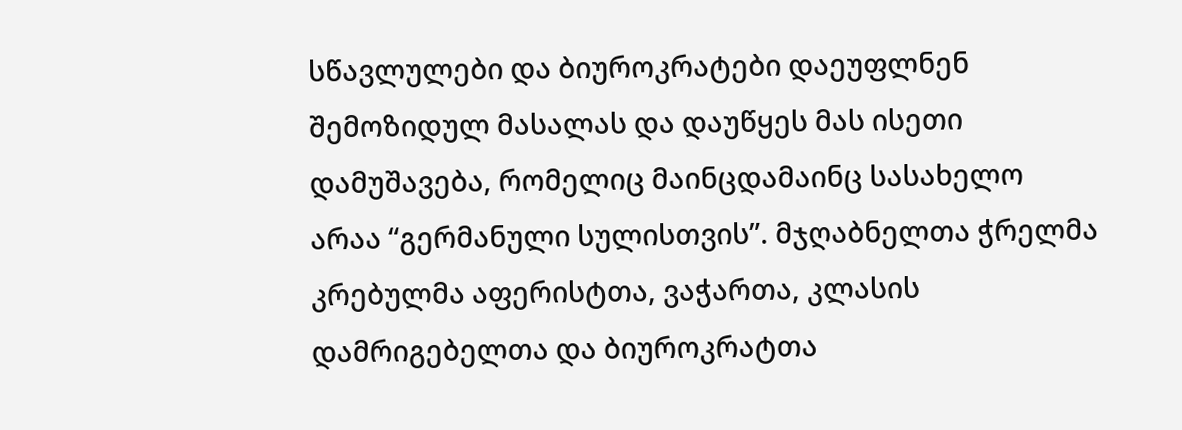სწავლულები და ბიუროკრატები დაეუფლნენ შემოზიდულ მასალას და დაუწყეს მას ისეთი დამუშავება, რომელიც მაინცდამაინც სასახელო არაა “გერმანული სულისთვის”. მჯღაბნელთა ჭრელმა კრებულმა აფერისტთა, ვაჭართა, კლასის დამრიგებელთა და ბიუროკრატთა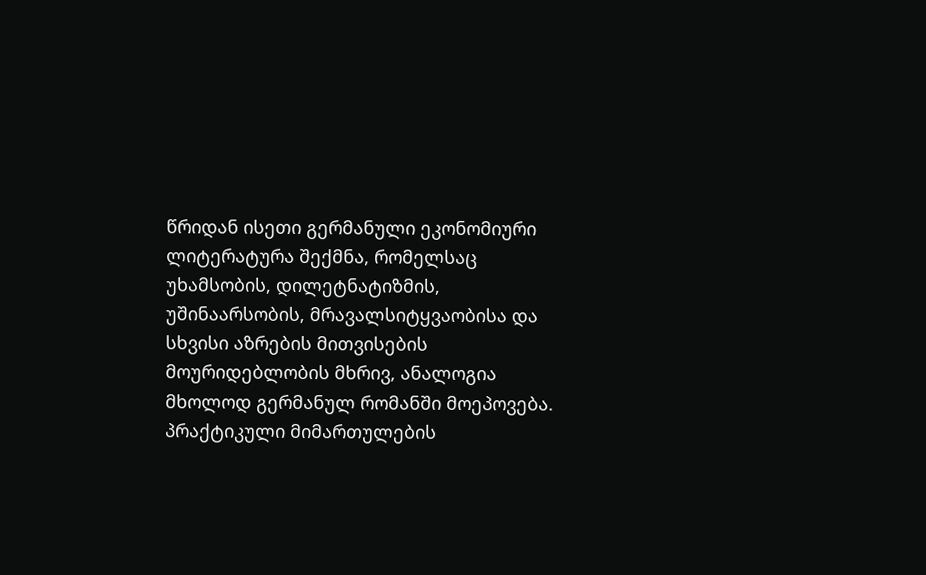წრიდან ისეთი გერმანული ეკონომიური ლიტერატურა შექმნა, რომელსაც უხამსობის, დილეტნატიზმის, უშინაარსობის, მრავალსიტყვაობისა და სხვისი აზრების მითვისების მოურიდებლობის მხრივ, ანალოგია მხოლოდ გერმანულ რომანში მოეპოვება. პრაქტიკული მიმართულების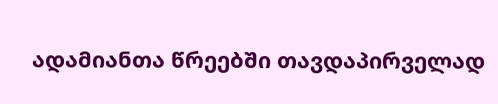ადამიანთა წრეებში თავდაპირველად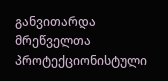განვითარდა მრეწველთა პროტექციონისტული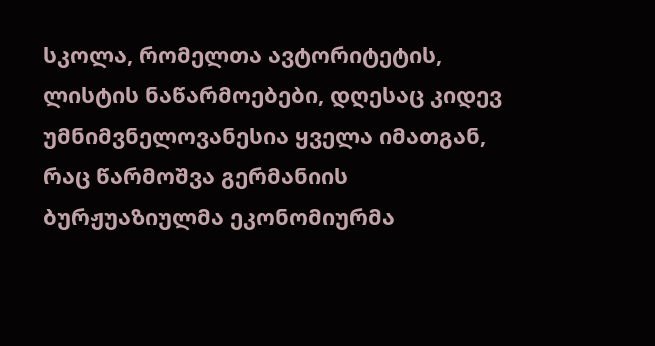სკოლა, რომელთა ავტორიტეტის, ლისტის ნაწარმოებები, დღესაც კიდევ უმნიმვნელოვანესია ყველა იმათგან, რაც წარმოშვა გერმანიის ბურჟუაზიულმა ეკონომიურმა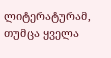ლიტერატურამ, თუმცა ყველა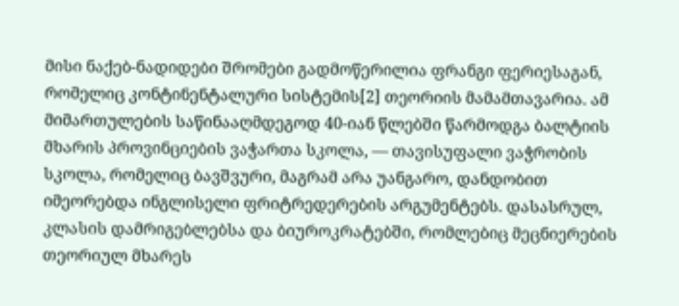მისი ნაქებ-ნადიდები შრომები გადმოწერილია ფრანგი ფერიესაგან, რომელიც კონტინენტალური სისტემის[2] თეორიის მამამთავარია. ამ მიმართულების საწინააღმდეგოდ 40-იან წლებში წარმოდგა ბალტიის მხარის პროვინციების ვაჭართა სკოლა, — თავისუფალი ვაჭრობის სკოლა, რომელიც ბავშვური, მაგრამ არა უანგარო, დანდობით იმეორებდა ინგლისელი ფრიტრედერების არგუმენტებს. დასასრულ, კლასის დამრიგებლებსა და ბიუროკრატებში, რომლებიც მეცნიერების თეორიულ მხარეს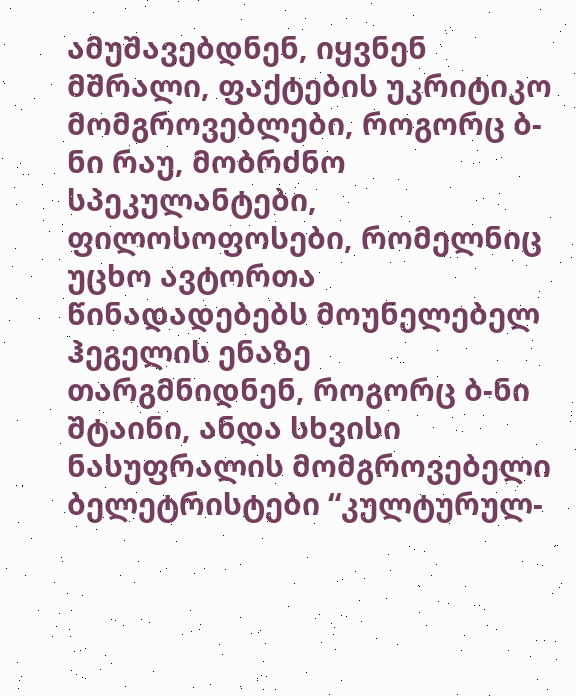ამუშავებდნენ, იყვნენ მშრალი, ფაქტების უკრიტიკო მომგროვებლები, როგორც ბ-ნი რაუ, მობრძნო სპეკულანტები, ფილოსოფოსები, რომელნიც უცხო ავტორთა წინადადებებს მოუნელებელ ჰეგელის ენაზე თარგმნიდნენ, როგორც ბ-ნი შტაინი, ანდა სხვისი ნასუფრალის მომგროვებელი ბელეტრისტები “კულტურულ-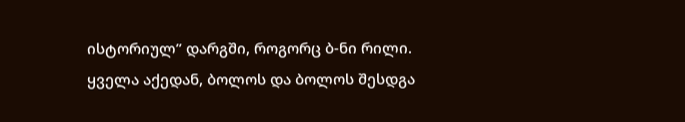ისტორიულ” დარგში, როგორც ბ-ნი რილი. ყველა აქედან, ბოლოს და ბოლოს შესდგა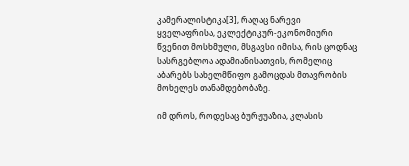კამერალისტიკა[3], რაღაც ნარევი ყველაფრისა, ეკლექტიკურ-ეკონომიური წვენით მოსხმული, მსგავსი იმისა, რის ცოდნაც სასრგებლოა ადამიანისათვის, რომელიც აბარებს სახელმწიფო გამოცდას მთავრობის მოხელეს თანამდებობაზე.

იმ დროს, როდესაც ბურჟუაზია, კლასის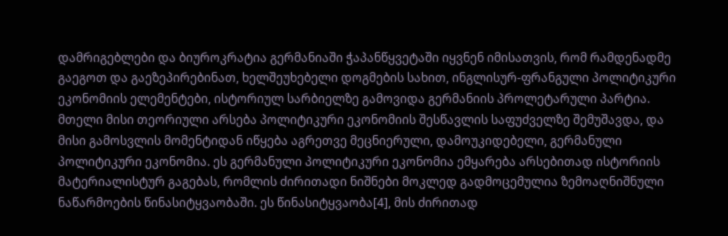დამრიგებლები და ბიუროკრატია გერმანიაში ჭაპანწყვეტაში იყვნენ იმისათვის, რომ რამდენადმე გაეგოთ და გაეზეპირებინათ, ხელშეუხებელი დოგმების სახით, ინგლისურ-ფრანგული პოლიტიკური ეკონომიის ელემენტები, ისტორიულ სარბიელზე გამოვიდა გერმანიის პროლეტარული პარტია. მთელი მისი თეორიული არსება პოლიტიკური ეკონომიის შესწავლის საფუძველზე შემუშავდა, და მისი გამოსვლის მომენტიდან იწყება აგრეთვე მეცნიერული, დამოუკიდებელი, გერმანული პოლიტიკური ეკონომია. ეს გერმანული პოლიტიკური ეკონომია ემყარება არსებითად ისტორიის მატერიალისტურ გაგებას, რომლის ძირითადი ნიშნები მოკლედ გადმოცემულია ზემოაღნიშნული ნაწარმოების წინასიტყვაობაში. ეს წინასიტყვაობა[4], მის ძირითად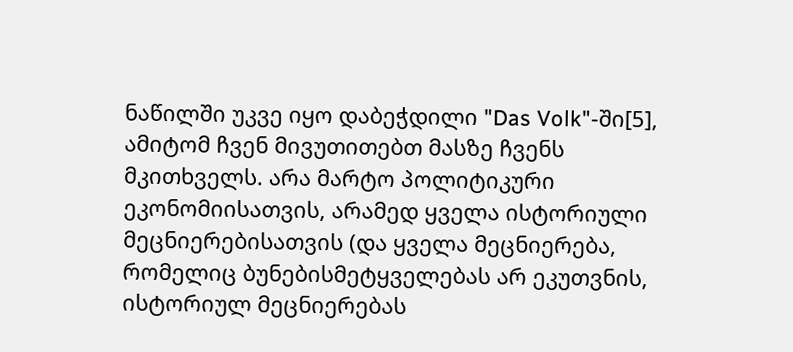ნაწილში უკვე იყო დაბეჭდილი "Das Volk"-ში[5], ამიტომ ჩვენ მივუთითებთ მასზე ჩვენს მკითხველს. არა მარტო პოლიტიკური ეკონომიისათვის, არამედ ყველა ისტორიული მეცნიერებისათვის (და ყველა მეცნიერება, რომელიც ბუნებისმეტყველებას არ ეკუთვნის, ისტორიულ მეცნიერებას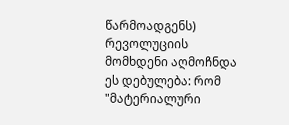წარმოადგენს) რევოლუციის მომხდენი აღმოჩნდა ეს დებულება: რომ "მატერიალური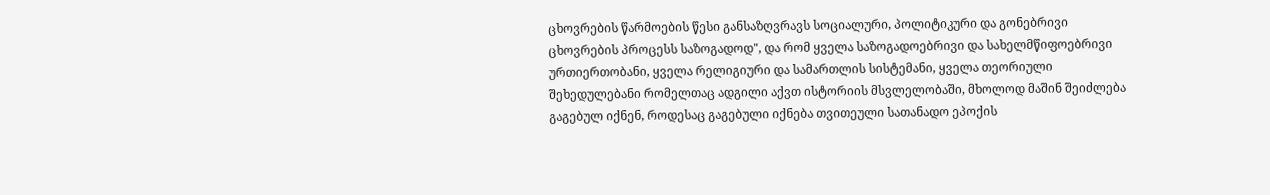ცხოვრების წარმოების წესი განსაზღვრავს სოციალური, პოლიტიკური და გონებრივი ცხოვრების პროცესს საზოგადოდ", და რომ ყველა საზოგადოებრივი და სახელმწიფოებრივი ურთიერთობანი, ყველა რელიგიური და სამართლის სისტემანი, ყველა თეორიული შეხედულებანი რომელთაც ადგილი აქვთ ისტორიის მსვლელობაში, მხოლოდ მაშინ შეიძლება გაგებულ იქნენ, როდესაც გაგებული იქნება თვითეული სათანადო ეპოქის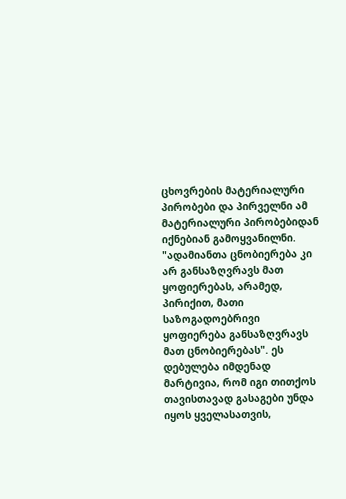ცხოვრების მატერიალური პირობები და პირველნი ამ მატერიალური პირობებიდან იქნებიან გამოყვანილნი. "ადამიანთა ცნობიერება კი არ განსაზღვრავს მათ ყოფიერებას, არამედ, პირიქით, მათი საზოგადოებრივი ყოფიერება განსაზღვრავს მათ ცნობიერებას". ეს დებულება იმდენად მარტივია, რომ იგი თითქოს თავისთავად გასაგები უნდა იყოს ყველასათვის,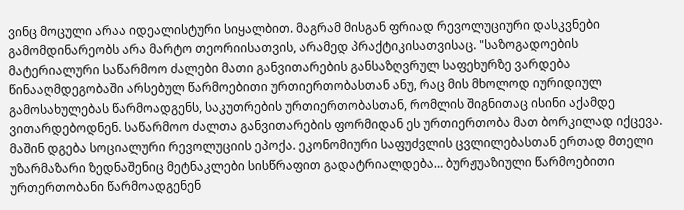ვინც მოცული არაა იდეალისტური სიყალბით. მაგრამ მისგან ფრიად რევოლუციური დასკვნები გამომდინარეობს არა მარტო თეორიისათვის, არამედ პრაქტიკისათვისაც. "საზოგადოების მატერიალური საწარმოო ძალები მათი განვითარების განსაზღვრულ საფეხურზე ვარდება წინააღმდეგობაში არსებულ წარმოებითი ურთიერთობასთან ანუ, რაც მის მხოლოდ იურიდიულ გამოსახულებას წარმოადგენს, საკუთრების ურთიერთობასთან, რომლის შიგნითაც ისინი აქამდე ვითარდებოდნენ. საწარმოო ძალთა განვითარების ფორმიდან ეს ურთიერთობა მათ ბორკილად იქცევა. მაშინ დგება სოციალური რევოლუციის ეპოქა. ეკონომიური საფუძვლის ცვლილებასთან ერთად მთელი უზარმაზარი ზედნაშენიც მეტნაკლები სისწრაფით გადატრიალდება… ბურჟუაზიული წარმოებითი ურთერთობანი წარმოადგენენ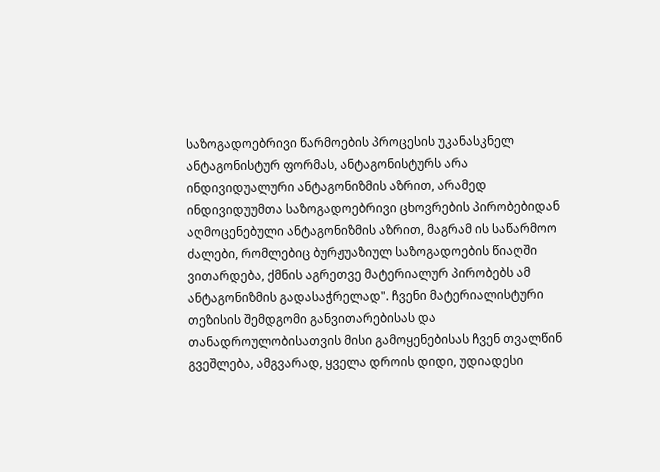საზოგადოებრივი წარმოების პროცესის უკანასკნელ ანტაგონისტურ ფორმას, ანტაგონისტურს არა ინდივიდუალური ანტაგონიზმის აზრით, არამედ ინდივიდუუმთა საზოგადოებრივი ცხოვრების პირობებიდან აღმოცენებული ანტაგონიზმის აზრით, მაგრამ ის საწარმოო ძალები, რომლებიც ბურჟუაზიულ საზოგადოების წიაღში ვითარდება, ქმნის აგრეთვე მატერიალურ პირობებს ამ ანტაგონიზმის გადასაჭრელად". ჩვენი მატერიალისტური თეზისის შემდგომი განვითარებისას და თანადროულობისათვის მისი გამოყენებისას ჩვენ თვალწინ გვეშლება, ამგვარად, ყველა დროის დიდი, უდიადესი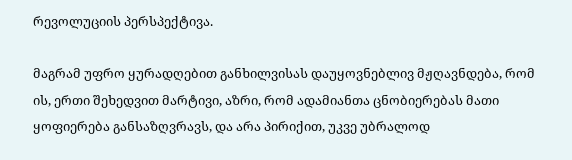რევოლუციის პერსპექტივა.

მაგრამ უფრო ყურადღებით განხილვისას დაუყოვნებლივ მჟღავნდება, რომ ის, ერთი შეხედვით მარტივი, აზრი, რომ ადამიანთა ცნობიერებას მათი ყოფიერება განსაზღვრავს, და არა პირიქით, უკვე უბრალოდ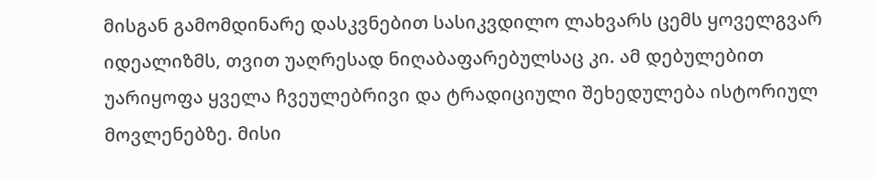მისგან გამომდინარე დასკვნებით სასიკვდილო ლახვარს ცემს ყოველგვარ იდეალიზმს, თვით უაღრესად ნიღაბაფარებულსაც კი. ამ დებულებით უარიყოფა ყველა ჩვეულებრივი და ტრადიციული შეხედულება ისტორიულ მოვლენებზე. მისი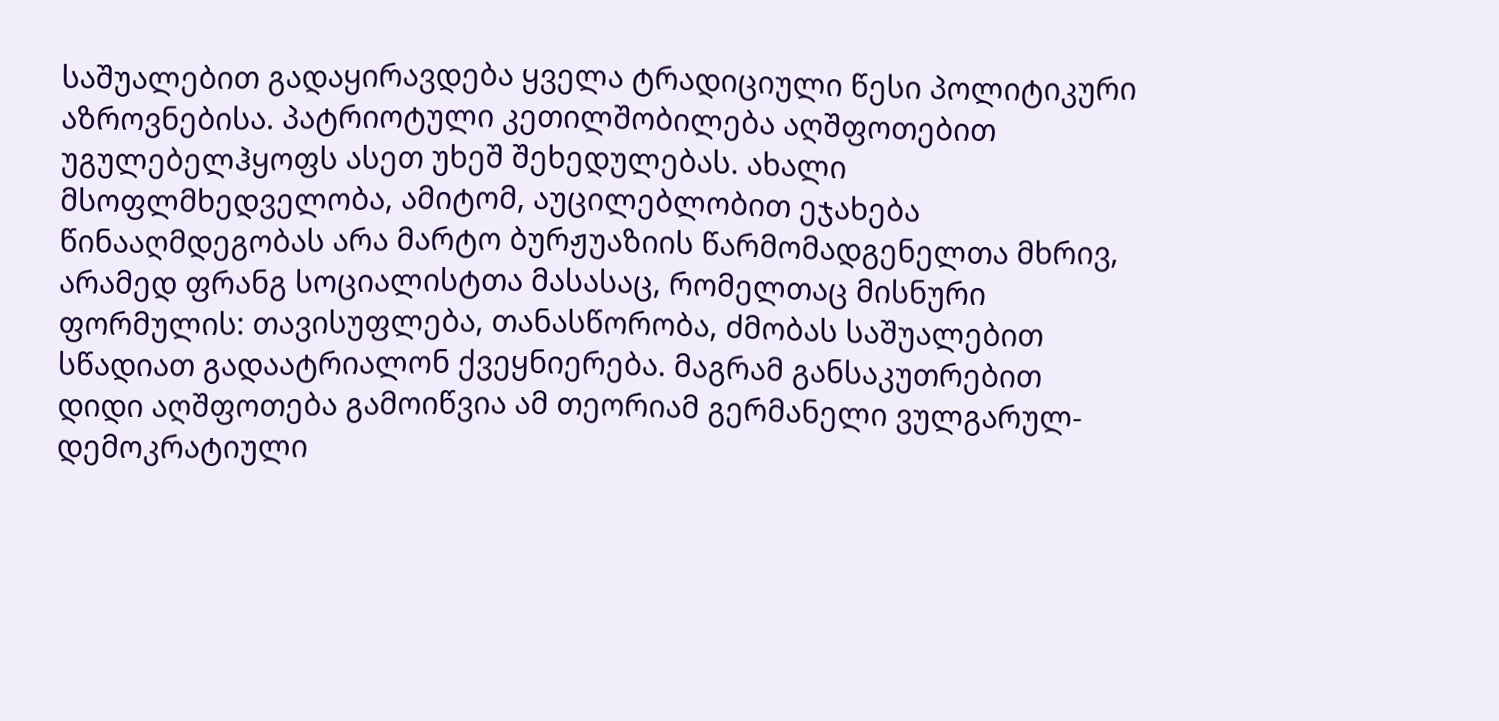საშუალებით გადაყირავდება ყველა ტრადიციული წესი პოლიტიკური აზროვნებისა. პატრიოტული კეთილშობილება აღშფოთებით უგულებელჰყოფს ასეთ უხეშ შეხედულებას. ახალი მსოფლმხედველობა, ამიტომ, აუცილებლობით ეჯახება წინააღმდეგობას არა მარტო ბურჟუაზიის წარმომადგენელთა მხრივ, არამედ ფრანგ სოციალისტთა მასასაც, რომელთაც მისნური ფორმულის: თავისუფლება, თანასწორობა, ძმობას საშუალებით სწადიათ გადაატრიალონ ქვეყნიერება. მაგრამ განსაკუთრებით დიდი აღშფოთება გამოიწვია ამ თეორიამ გერმანელი ვულგარულ-დემოკრატიული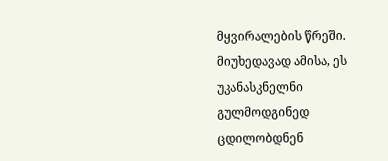მყვირალების წრეში. მიუხედავად ამისა, ეს უკანასკნელნი გულმოდგინედ ცდილობდნენ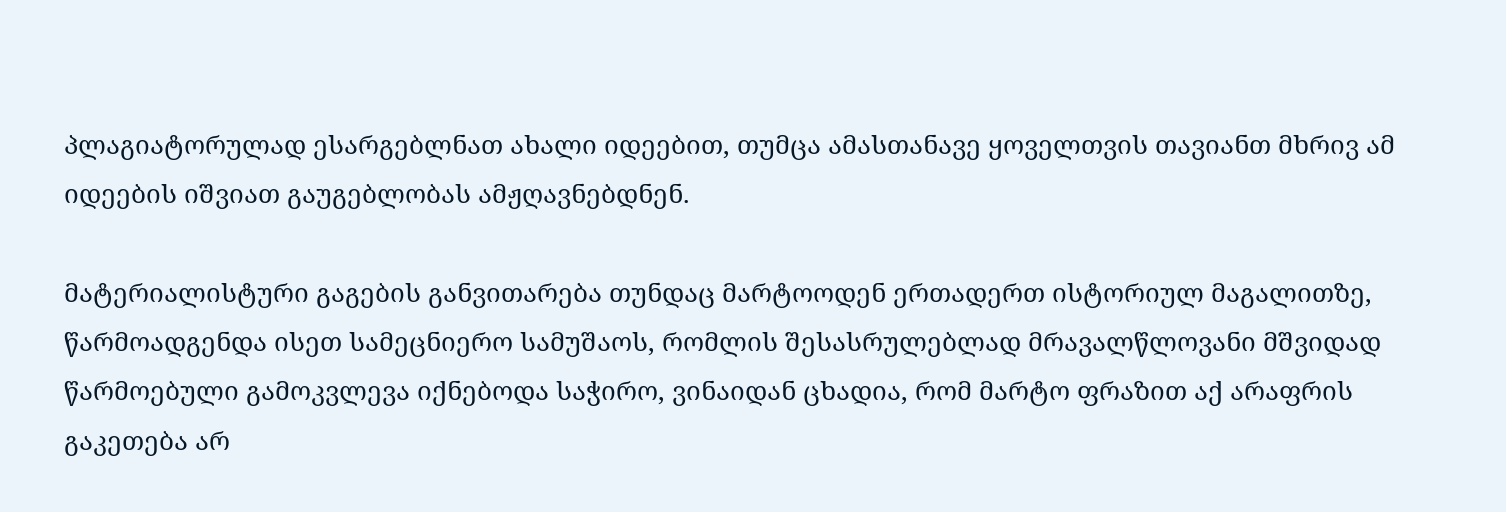პლაგიატორულად ესარგებლნათ ახალი იდეებით, თუმცა ამასთანავე ყოველთვის თავიანთ მხრივ ამ იდეების იშვიათ გაუგებლობას ამჟღავნებდნენ.

მატერიალისტური გაგების განვითარება თუნდაც მარტოოდენ ერთადერთ ისტორიულ მაგალითზე, წარმოადგენდა ისეთ სამეცნიერო სამუშაოს, რომლის შესასრულებლად მრავალწლოვანი მშვიდად წარმოებული გამოკვლევა იქნებოდა საჭირო, ვინაიდან ცხადია, რომ მარტო ფრაზით აქ არაფრის გაკეთება არ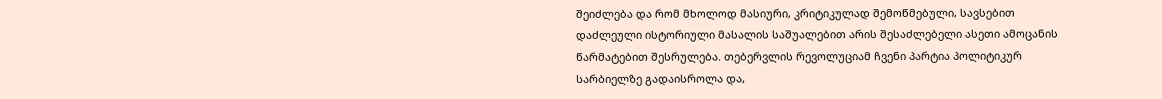შეიძლება და რომ მხოლოდ მასიური, კრიტიკულად შემოწმებული, სავსებით დაძლეული ისტორიული მასალის საშუალებით არის შესაძლებელი ასეთი ამოცანის წარმატებით შესრულება. თებერვლის რევოლუციამ ჩვენი პარტია პოლიტიკურ სარბიელზე გადაისროლა და,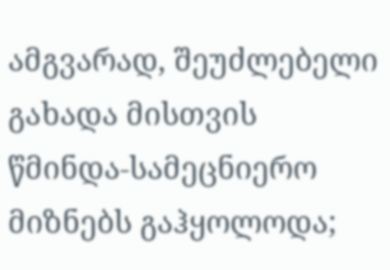ამგვარად, შეუძლებელი გახადა მისთვის წმინდა-სამეცნიერო მიზნებს გაჰყოლოდა;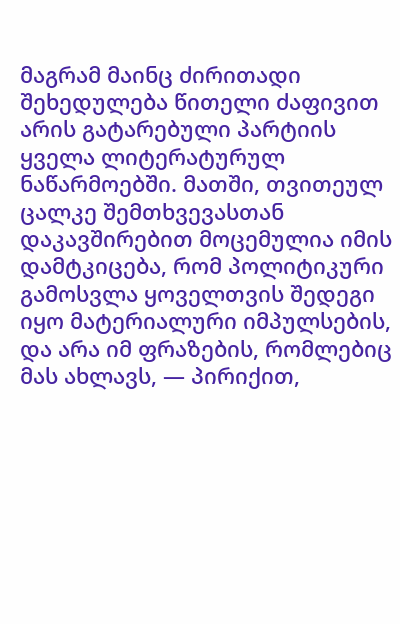მაგრამ მაინც ძირითადი შეხედულება წითელი ძაფივით არის გატარებული პარტიის ყველა ლიტერატურულ ნაწარმოებში. მათში, თვითეულ ცალკე შემთხვევასთან დაკავშირებით მოცემულია იმის დამტკიცება, რომ პოლიტიკური გამოსვლა ყოველთვის შედეგი იყო მატერიალური იმპულსების, და არა იმ ფრაზების, რომლებიც მას ახლავს, — პირიქით,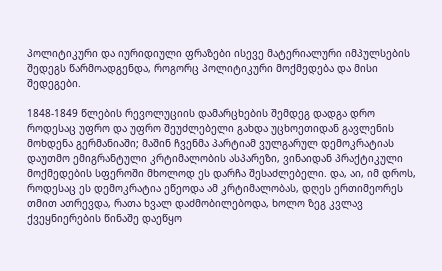პოლიტიკური და იურიდიული ფრაზები ისევე მატერიალური იმპულსების შედეგს წარმოადგენდა, როგორც პოლიტიკური მოქმედება და მისი შედეგები.

1848-1849 წლების რევოლუციის დამარცხების შემდეგ დადგა დრო როდესაც უფრო და უფრო შეუძლებელი გახდა უცხოეთიდან გავლენის მოხდენა გერმანიაში; მაშინ ჩვენმა პარტიამ ვულგარულ დემოკრატიას დაუთმო ემიგრანტული კრტიმალობის ასპარეზი, ვინაიდან პრაქტიკული მოქმედების სფეროში მხოლოდ ეს დარჩა შესაძლებელი. და, აი, იმ დროს, როდესაც ეს დემოკრატია ეწეოდა ამ კრტიმალობას, დღეს ერთიმეორეს თმით ათრევდა, რათა ხვალ დაძმობილებოდა, ხოლო ზეგ კვლავ ქვეყნიერების წინაშე დაეწყო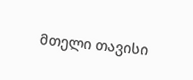მთელი თავისი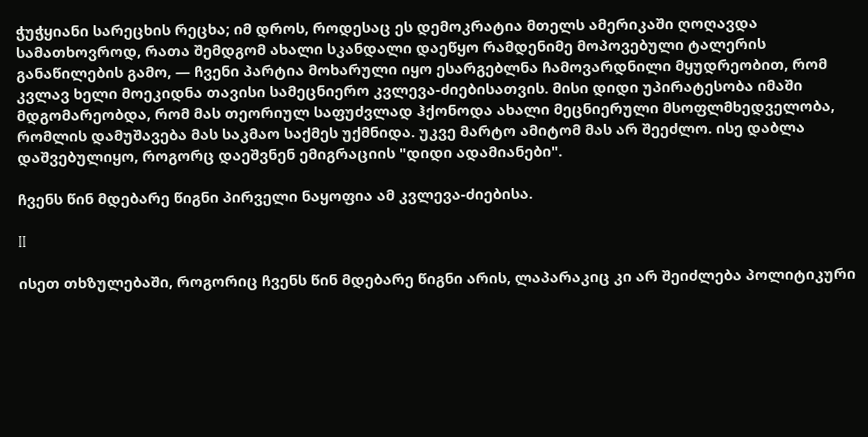ჭუჭყიანი სარეცხის რეცხა; იმ დროს, როდესაც ეს დემოკრატია მთელს ამერიკაში ღოღავდა სამათხოვროდ, რათა შემდგომ ახალი სკანდალი დაეწყო რამდენიმე მოპოვებული ტალერის განაწილების გამო, — ჩვენი პარტია მოხარული იყო ესარგებლნა ჩამოვარდნილი მყუდრეობით, რომ კვლავ ხელი მოეკიდნა თავისი სამეცნიერო კვლევა-ძიებისათვის. მისი დიდი უპირატესობა იმაში მდგომარეობდა, რომ მას თეორიულ საფუძვლად ჰქონოდა ახალი მეცნიერული მსოფლმხედველობა, რომლის დამუშავება მას საკმაო საქმეს უქმნიდა. უკვე მარტო ამიტომ მას არ შეეძლო. ისე დაბლა დაშვებულიყო, როგორც დაეშვნენ ემიგრაციის "დიდი ადამიანები".

ჩვენს წინ მდებარე წიგნი პირველი ნაყოფია ამ კვლევა-ძიებისა.

II

ისეთ თხზულებაში, როგორიც ჩვენს წინ მდებარე წიგნი არის, ლაპარაკიც კი არ შეიძლება პოლიტიკური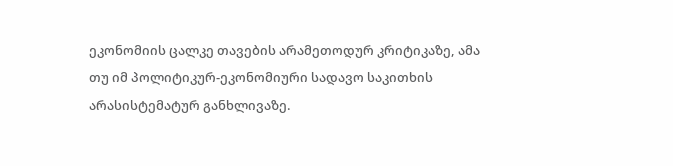ეკონომიის ცალკე თავების არამეთოდურ კრიტიკაზე, ამა თუ იმ პოლიტიკურ-ეკონომიური სადავო საკითხის არასისტემატურ განხლივაზე.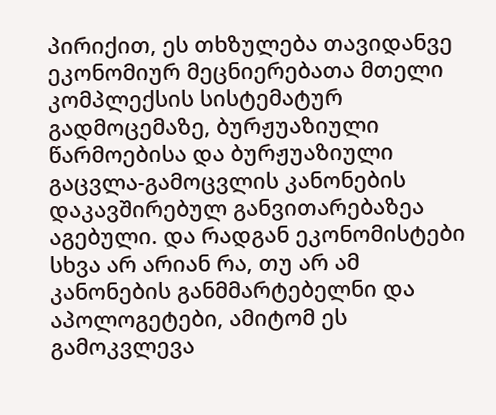პირიქით, ეს თხზულება თავიდანვე ეკონომიურ მეცნიერებათა მთელი კომპლექსის სისტემატურ გადმოცემაზე, ბურჟუაზიული წარმოებისა და ბურჟუაზიული გაცვლა-გამოცვლის კანონების დაკავშირებულ განვითარებაზეა აგებული. და რადგან ეკონომისტები სხვა არ არიან რა, თუ არ ამ კანონების განმმარტებელნი და აპოლოგეტები, ამიტომ ეს გამოკვლევა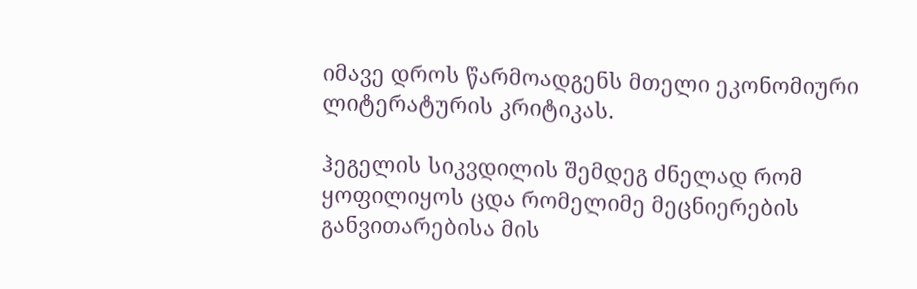იმავე დროს წარმოადგენს მთელი ეკონომიური ლიტერატურის კრიტიკას.

ჰეგელის სიკვდილის შემდეგ ძნელად რომ ყოფილიყოს ცდა რომელიმე მეცნიერების განვითარებისა მის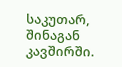საკუთარ, შინაგან კავშირში.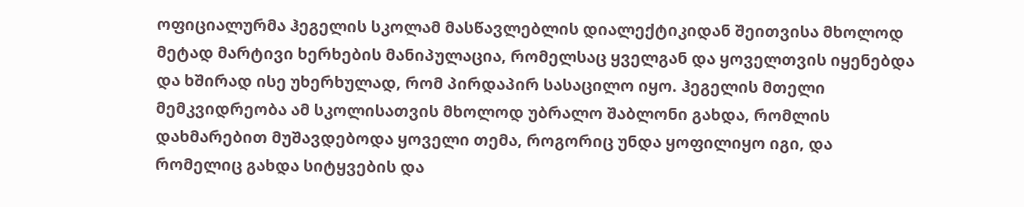ოფიციალურმა ჰეგელის სკოლამ მასწავლებლის დიალექტიკიდან შეითვისა მხოლოდ მეტად მარტივი ხერხების მანიპულაცია, რომელსაც ყველგან და ყოველთვის იყენებდა და ხშირად ისე უხერხულად, რომ პირდაპირ სასაცილო იყო. ჰეგელის მთელი მემკვიდრეობა ამ სკოლისათვის მხოლოდ უბრალო შაბლონი გახდა, რომლის დახმარებით მუშავდებოდა ყოველი თემა, როგორიც უნდა ყოფილიყო იგი, და რომელიც გახდა სიტყვების და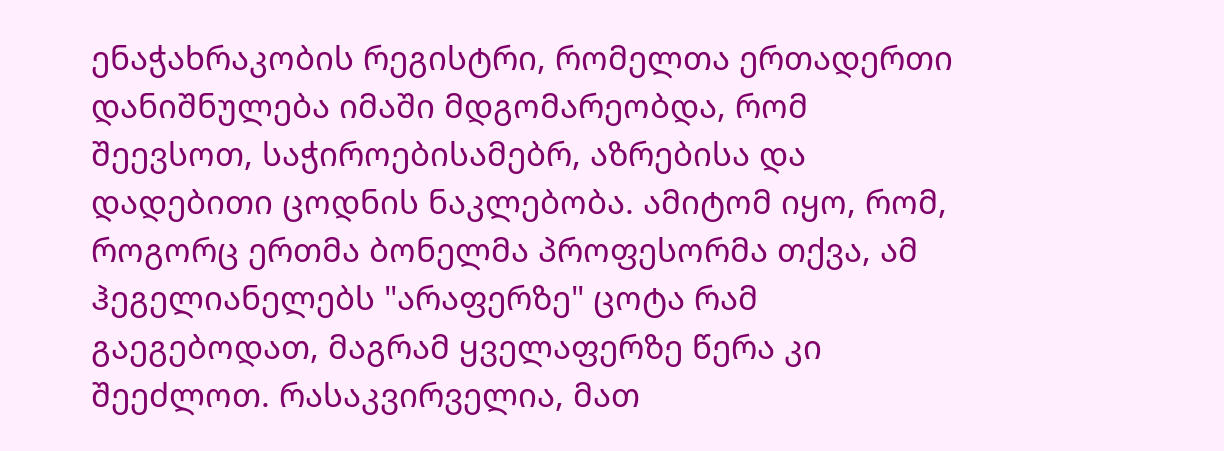ენაჭახრაკობის რეგისტრი, რომელთა ერთადერთი დანიშნულება იმაში მდგომარეობდა, რომ შეევსოთ, საჭიროებისამებრ, აზრებისა და დადებითი ცოდნის ნაკლებობა. ამიტომ იყო, რომ, როგორც ერთმა ბონელმა პროფესორმა თქვა, ამ ჰეგელიანელებს "არაფერზე" ცოტა რამ გაეგებოდათ, მაგრამ ყველაფერზე წერა კი შეეძლოთ. რასაკვირველია, მათ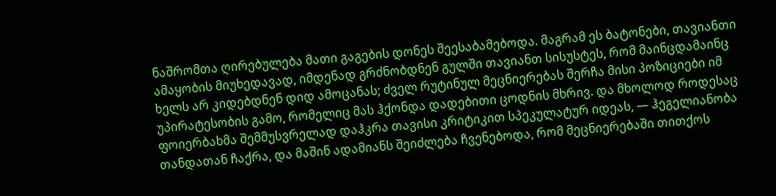ნაშრომთა ღირებულება მათი გაგების დონეს შეესაბამებოდა. მაგრამ ეს ბატონები, თავიანთი ამაყობის მიუხედავად, იმდენად გრძნობდნენ გულში თავიანთ სისუსტეს, რომ მაინცდამაინც ხელს არ კიდებდნენ დიდ ამოცანას; ძველ რუტინულ მეცნიერებას შერჩა მისი პოზიციები იმ უპირატესობის გამო, რომელიც მას ჰქონდა დადებითი ცოდნის მხრივ. და მხოლოდ როდესაც ფოიერბახმა შემმუსვრელად დაჰკრა თავისი კრიტიკით სპეკულატურ იდეას, — ჰეგელიანობა თანდათან ჩაქრა, და მაშინ ადამიანს შეიძლება ჩვენებოდა, რომ მეცნიერებაში თითქოს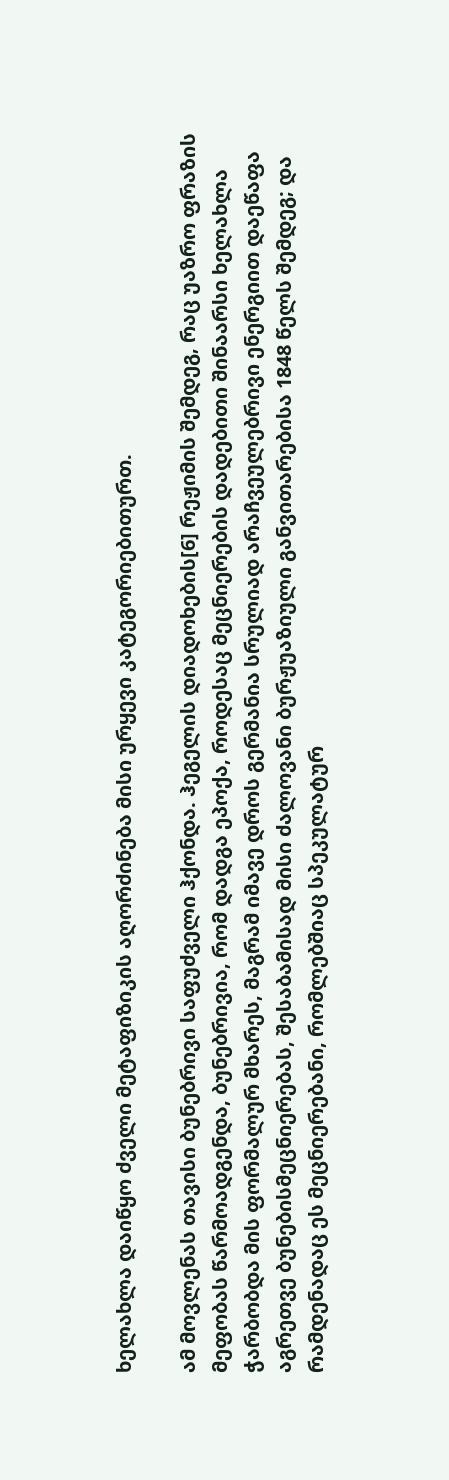ხელახლა დაიწყო ძველი მეტაფიზიკის აღორძინება მისი ურყევი კატეგორიებითურთ.

ამ მოვლენას თავისი ბუნებრივი საფუძველი ჰქონდა. ჰეგელის დიადოხების[6] რეჟიმის შემდეგ, რაც უაზრო ფრაზის მეფობას წარმოადგენდა, ბუნებრივია, რომ დადგა ეპოქა, როდესაც მეცნიერების დადებითი შინაარსი ხელახლა ჭარბობდა მის ფორმალურ მხარეს, მაგრამ იმავე დროს გერმანია სრულიად არაჩვეულებრივი ენერგიით დაეწაფა აგრეთვე ბუნებისმეცნიერებას, შესაბამისად მისი ძალოვანი ბურჟუაზიული განვითარებისა 1848 წელს შემდეგ; და რამდენადაც ეს მეცნიერებანი, რომლებშიაც სპეკულატურ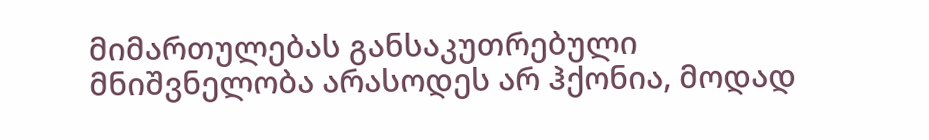მიმართულებას განსაკუთრებული მნიშვნელობა არასოდეს არ ჰქონია, მოდად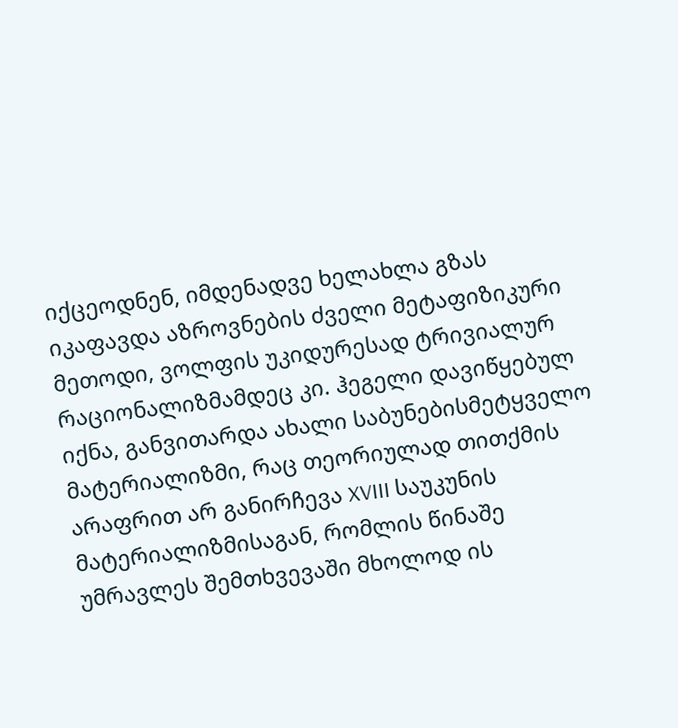იქცეოდნენ, იმდენადვე ხელახლა გზას იკაფავდა აზროვნების ძველი მეტაფიზიკური მეთოდი, ვოლფის უკიდურესად ტრივიალურ რაციონალიზმამდეც კი. ჰეგელი დავიწყებულ იქნა, განვითარდა ახალი საბუნებისმეტყველო მატერიალიზმი, რაც თეორიულად თითქმის არაფრით არ განირჩევა XVIII საუკუნის მატერიალიზმისაგან, რომლის წინაშე უმრავლეს შემთხვევაში მხოლოდ ის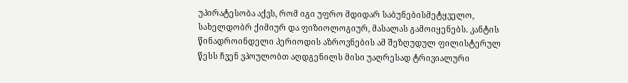უპირატესობა აქვს, რომ იგი უფრო მდიდარ საბუნებისმეტყველო, სახელდობრ ქიმიურ და ფიზიოლოგიურ, მასალას გამოიყენებს. კანტის წინადროინდელი პერიოდის აზროვნების ამ შეზღუდულ ფილისტერულ წესს ჩვენ ვპოულობთ აღდგენილს მისი უაღრესად ტრივიალური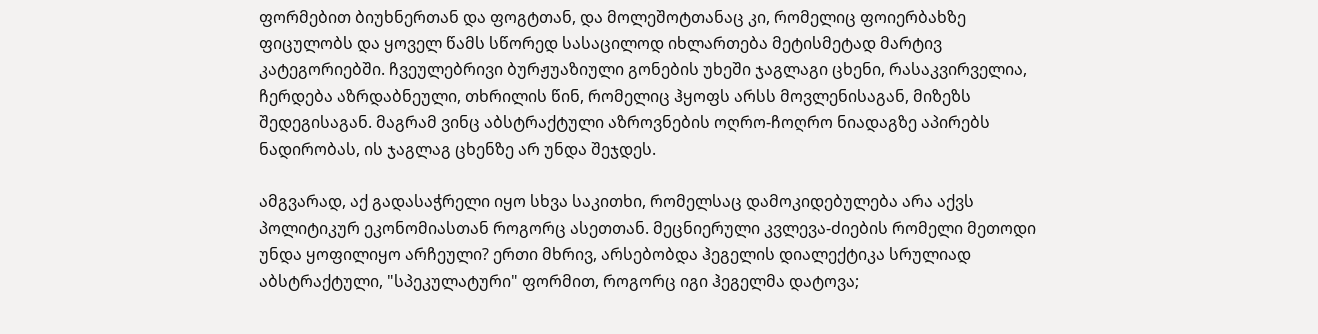ფორმებით ბიუხნერთან და ფოგტთან, და მოლეშოტთანაც კი, რომელიც ფოიერბახზე ფიცულობს და ყოველ წამს სწორედ სასაცილოდ იხლართება მეტისმეტად მარტივ კატეგორიებში. ჩვეულებრივი ბურჟუაზიული გონების უხეში ჯაგლაგი ცხენი, რასაკვირველია, ჩერდება აზრდაბნეული, თხრილის წინ, რომელიც ჰყოფს არსს მოვლენისაგან, მიზეზს შედეგისაგან. მაგრამ ვინც აბსტრაქტული აზროვნების ოღრო-ჩოღრო ნიადაგზე აპირებს ნადირობას, ის ჯაგლაგ ცხენზე არ უნდა შეჯდეს.

ამგვარად, აქ გადასაჭრელი იყო სხვა საკითხი, რომელსაც დამოკიდებულება არა აქვს პოლიტიკურ ეკონომიასთან როგორც ასეთთან. მეცნიერული კვლევა-ძიების რომელი მეთოდი უნდა ყოფილიყო არჩეული? ერთი მხრივ, არსებობდა ჰეგელის დიალექტიკა სრულიად აბსტრაქტული, "სპეკულატური" ფორმით, როგორც იგი ჰეგელმა დატოვა;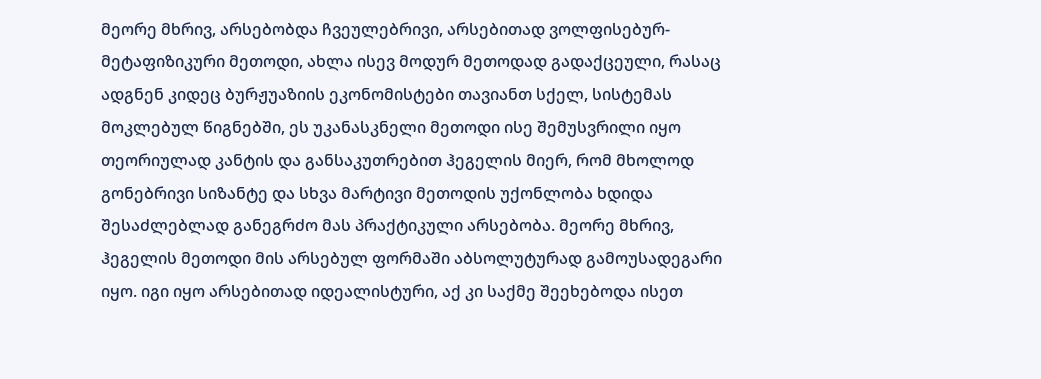მეორე მხრივ, არსებობდა ჩვეულებრივი, არსებითად ვოლფისებურ-მეტაფიზიკური მეთოდი, ახლა ისევ მოდურ მეთოდად გადაქცეული, რასაც ადგნენ კიდეც ბურჟუაზიის ეკონომისტები თავიანთ სქელ, სისტემას მოკლებულ წიგნებში, ეს უკანასკნელი მეთოდი ისე შემუსვრილი იყო თეორიულად კანტის და განსაკუთრებით ჰეგელის მიერ, რომ მხოლოდ გონებრივი სიზანტე და სხვა მარტივი მეთოდის უქონლობა ხდიდა შესაძლებლად განეგრძო მას პრაქტიკული არსებობა. მეორე მხრივ, ჰეგელის მეთოდი მის არსებულ ფორმაში აბსოლუტურად გამოუსადეგარი იყო. იგი იყო არსებითად იდეალისტური, აქ კი საქმე შეეხებოდა ისეთ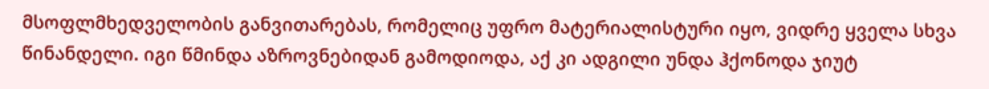მსოფლმხედველობის განვითარებას, რომელიც უფრო მატერიალისტური იყო, ვიდრე ყველა სხვა წინანდელი. იგი წმინდა აზროვნებიდან გამოდიოდა, აქ კი ადგილი უნდა ჰქონოდა ჯიუტ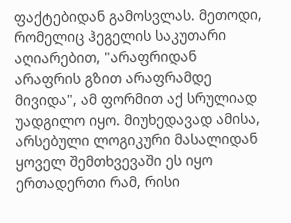ფაქტებიდან გამოსვლას. მეთოდი, რომელიც ჰეგელის საკუთარი აღიარებით, "არაფრიდან არაფრის გზით არაფრამდე მივიდა", ამ ფორმით აქ სრულიად უადგილო იყო. მიუხედავად ამისა, არსებული ლოგიკური მასალიდან ყოველ შემთხვევაში ეს იყო ერთადერთი რამ, რისი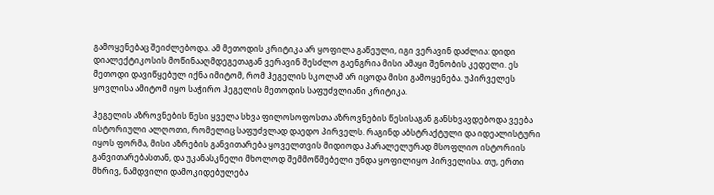გამოყენებაც შეიძლებოდა. ამ მეთოდის კრიტიკა არ ყოფილა გაწეული, იგი ვერავინ დაძლია: დიდი დიალექტიკოსის მოწინააღმდეგეთაგან ვერავინ შესძლო გაენგრია მისი ამაყი შენობის კედელი. ეს მეთოდი დავიწყებულ იქნა იმიტომ, რომ ჰეგელის სკოლამ არ იცოდა მისი გამოყენება. უპირველეს ყოვლისა ამიტომ იყო საჭირო ჰეგელის მეთოდის საფუძვლიანი კრიტიკა.

ჰეგელის აზროვნების წესი ყველა სხვა ფილოსოფოსთა აზროვნების წესისაგან განსხვავდებოდა ვეება ისტორიული ალღოთი, რომელიც საფუძვლად დაედო პირველს. რაგინდ აბსტრაქტული და იდეალისტური იყოს ფორმა, მისი აზრების განვითარება ყოველთვის მიდიოდა პარალელურად მსოფლიო ისტორიის განვითარებასთან, და უკანასკნელი მხოლოდ შემმოწმებელი უნდა ყოფილიყო პირველისა. თუ, ერთი მხრივ, ნამდვილი დამოკიდებულება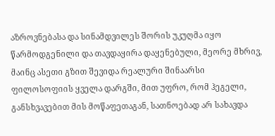აზროვნებასა და სინამდვილეს შორის უკუღმა იყო წარმოდგენილი და თავდაყირა დაყენებული, მეორე მხრივ, მაინც ასეთი გზით შევიდა რეალური შინაარსი ფილოსოფიის ყველა დარგში, მით უფრო, რომ ჰეგელი, განსხვავებით მის მოწაფეთაგან, სათნოებად არ სახავდა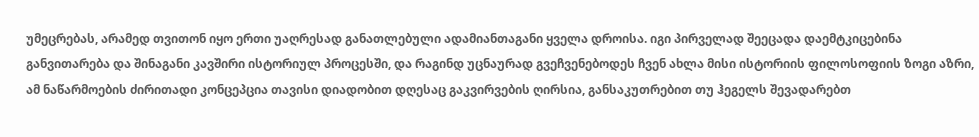უმეცრებას, არამედ თვითონ იყო ერთი უაღრესად განათლებული ადამიანთაგანი ყველა დროისა. იგი პირველად შეეცადა დაემტკიცებინა განვითარება და შინაგანი კავშირი ისტორიულ პროცესში, და რაგინდ უცნაურად გვეჩვენებოდეს ჩვენ ახლა მისი ისტორიის ფილოსოფიის ზოგი აზრი, ამ ნაწარმოების ძირითადი კონცეპცია თავისი დიადობით დღესაც გაკვირვების ღირსია, განსაკუთრებით თუ ჰეგელს შევადარებთ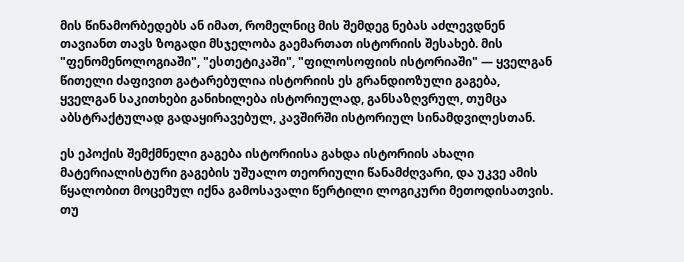მის წინამორბედებს ან იმათ, რომელნიც მის შემდეგ ნებას აძლევდნენ თავიანთ თავს ზოგადი მსჯელობა გაემართათ ისტორიის შესახებ. მის "ფენომენოლოგიაში", "ესთეტიკაში", "ფილოსოფიის ისტორიაში" — ყველგან წითელი ძაფივით გატარებულია ისტორიის ეს გრანდიოზული გაგება, ყველგან საკითხები განიხილება ისტორიულად, განსაზღვრულ, თუმცა აბსტრაქტულად გადაყირავებულ, კავშირში ისტორიულ სინამდვილესთან.

ეს ეპოქის შემქმნელი გაგება ისტორიისა გახდა ისტორიის ახალი მატერიალისტური გაგების უშუალო თეორიული წანამძღვარი, და უკვე ამის წყალობით მოცემულ იქნა გამოსავალი წერტილი ლოგიკური მეთოდისათვის. თუ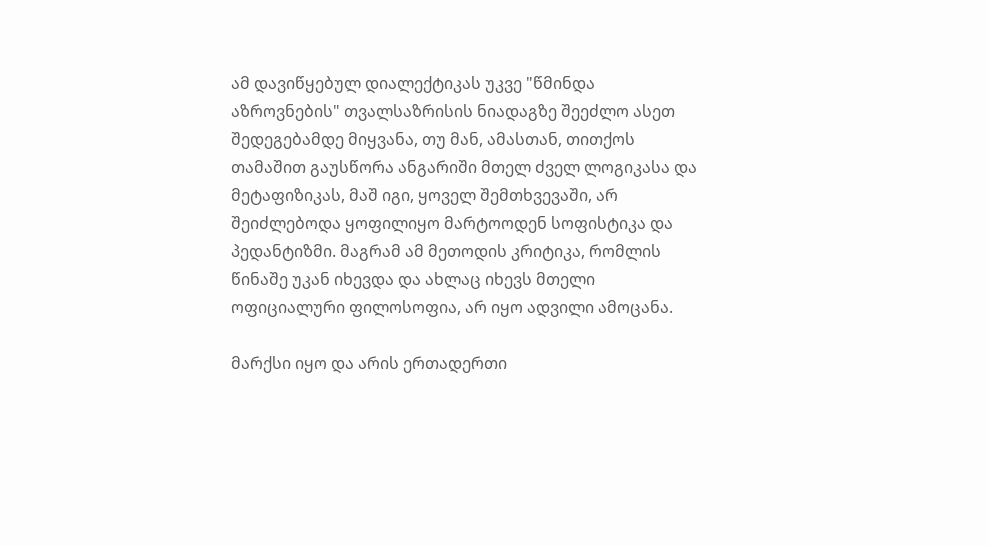ამ დავიწყებულ დიალექტიკას უკვე "წმინდა აზროვნების" თვალსაზრისის ნიადაგზე შეეძლო ასეთ შედეგებამდე მიყვანა, თუ მან, ამასთან, თითქოს თამაშით გაუსწორა ანგარიში მთელ ძველ ლოგიკასა და მეტაფიზიკას, მაშ იგი, ყოველ შემთხვევაში, არ შეიძლებოდა ყოფილიყო მარტოოდენ სოფისტიკა და პედანტიზმი. მაგრამ ამ მეთოდის კრიტიკა, რომლის წინაშე უკან იხევდა და ახლაც იხევს მთელი ოფიციალური ფილოსოფია, არ იყო ადვილი ამოცანა.

მარქსი იყო და არის ერთადერთი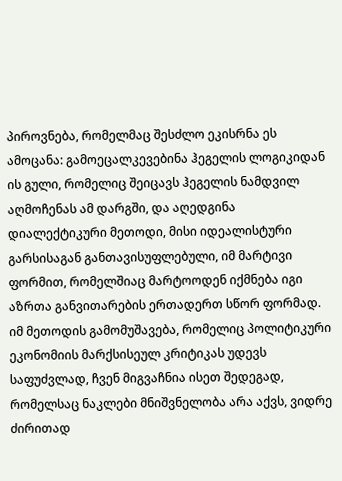პიროვნება, რომელმაც შესძლო ეკისრნა ეს ამოცანა: გამოეცალკევებინა ჰეგელის ლოგიკიდან ის გული, რომელიც შეიცავს ჰეგელის ნამდვილ აღმოჩენას ამ დარგში, და აღედგინა დიალექტიკური მეთოდი, მისი იდეალისტური გარსისაგან განთავისუფლებული, იმ მარტივი ფორმით, რომელშიაც მარტოოდენ იქმნება იგი აზრთა განვითარების ერთადერთ სწორ ფორმად. იმ მეთოდის გამომუშავება, რომელიც პოლიტიკური ეკონომიის მარქსისეულ კრიტიკას უდევს საფუძვლად, ჩვენ მიგვაჩნია ისეთ შედეგად, რომელსაც ნაკლები მნიშვნელობა არა აქვს, ვიდრე ძირითად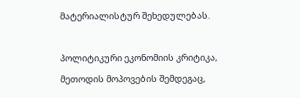მატერიალისტურ შეხედულებას.

პოლიტიკური ეკონომიის კრიტიკა, მეთოდის მოპოვების შემდეგაც,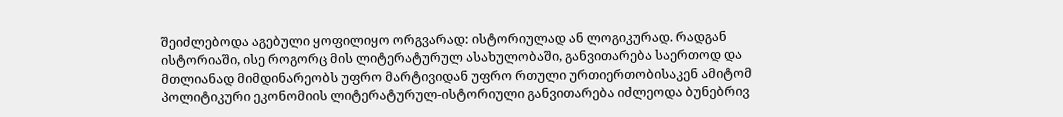შეიძლებოდა აგებული ყოფილიყო ორგვარად: ისტორიულად ან ლოგიკურად. რადგან ისტორიაში, ისე როგორც მის ლიტერატურულ ასახულობაში, განვითარება საერთოდ და მთლიანად მიმდინარეობს უფრო მარტივიდან უფრო რთული ურთიერთობისაკენ ამიტომ პოლიტიკური ეკონომიის ლიტერატურულ-ისტორიული განვითარება იძლეოდა ბუნებრივ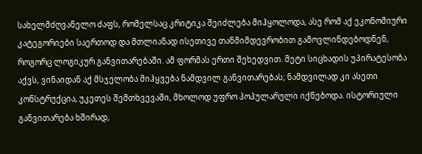სახელმძღვანელო ძაფს, რომელსაც კრიტიკა შეიძლება მიჰყოლოდა, ასე რომ აქ ეკონომიური კატეგორიები საერთოდ და მთლიანად ისეთივე თანმიმდევრობით გამოვლინდებოდნენ, როგორც ლოგიკურ განვითარებაში. ამ ფორმას ერთი შეხედვით. მეტი სიცხადის უპირატესობა აქვს, ვინაიდან აქ მსჯელობა მიჰყვება ნამდვილ განვითარებას; ნამდვილად კი ასეთი კონსტრუქცია, უკეთეს შემთხვევაში, მხოლოდ უფრო პოპულარული იქნებოდა. ისტორიული განვითარება ხშირად,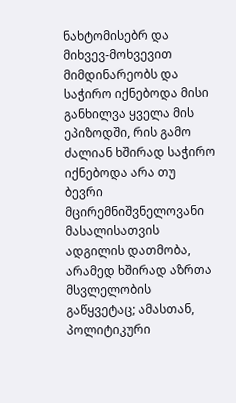ნახტომისებრ და მიხვევ-მოხვევით მიმდინარეობს და საჭირო იქნებოდა მისი განხილვა ყველა მის ეპიზოდში, რის გამო ძალიან ხშირად საჭირო იქნებოდა არა თუ ბევრი მცირემნიშვნელოვანი მასალისათვის ადგილის დათმობა, არამედ ხშირად აზრთა მსვლელობის გაწყვეტაც; ამასთან, პოლიტიკური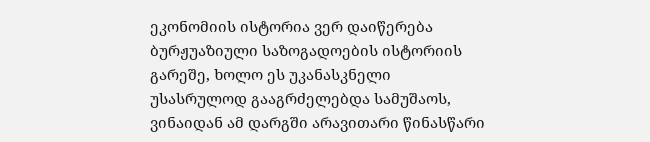ეკონომიის ისტორია ვერ დაიწერება ბურჟუაზიული საზოგადოების ისტორიის გარეშე, ხოლო ეს უკანასკნელი უსასრულოდ გააგრძელებდა სამუშაოს, ვინაიდან ამ დარგში არავითარი წინასწარი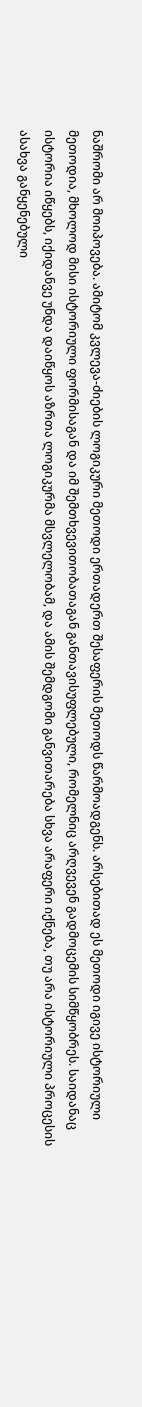ნაშრომი არ მოიპოვება. ამიტომ კვლევა-ძიების ლოგიკური მეთოდი ერთადერთ შესაფერის მეთოდს წარმოადგენს. არსებითად ეს მეთოდი იგივე ისტორიული მეთოდია, მხოლოდ მისი ისტორიული ფორმისაგან და იმ შემთხვევითობათაგან განთავისუფლებული, რომელნიც არღვევენ გადმოცემის სიმწყობრეს. საიდანაც ისტორია იწყებს, იქიდანვე უნდა დაიწყოს აზრთა ლოგიკურმა მსვლელობამ, და ამის შემდგომი განვითარება სხვა არაფერი იქნება, თუ არა ისტორიული პროცესის ასახვა განყენებული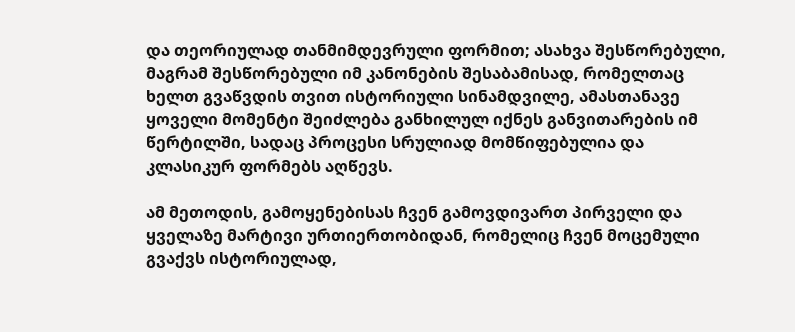და თეორიულად თანმიმდევრული ფორმით; ასახვა შესწორებული, მაგრამ შესწორებული იმ კანონების შესაბამისად, რომელთაც ხელთ გვაწვდის თვით ისტორიული სინამდვილე, ამასთანავე ყოველი მომენტი შეიძლება განხილულ იქნეს განვითარების იმ წერტილში, სადაც პროცესი სრულიად მომწიფებულია და კლასიკურ ფორმებს აღწევს.

ამ მეთოდის, გამოყენებისას ჩვენ გამოვდივართ პირველი და ყველაზე მარტივი ურთიერთობიდან, რომელიც ჩვენ მოცემული გვაქვს ისტორიულად,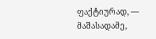ფაქტიურად, — მაშასადამე,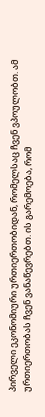პირველი ეკონომიური ურთიერთობიდან, რომელსაც ჩვენ ვპოულობთ. ამ ურთიერთობას ჩვენ ვანაწევრებთ. ის გარემოება, რომ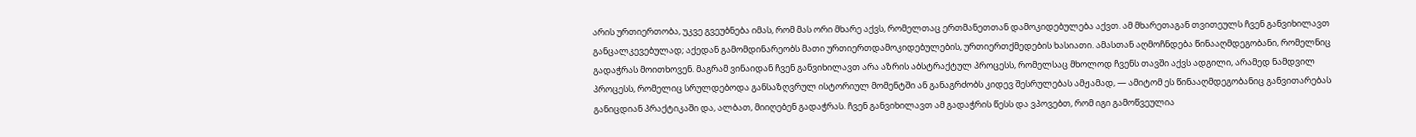არის ურთიერთობა, უკვე გვეუბნება იმას, რომ მას ორი მხარე აქვს, რომელთაც ერთმანეთთან დამოკიდებულება აქვთ. ამ მხარეთაგან თვითეულს ჩვენ განვიხილავთ განცალკევებულად; აქედან გამომდინარეობს მათი ურთიერთდამოკიდებულების, ურთიერთქმედების ხასიათი. ამასთან აღმოჩნდება წინააღმდეგობანი, რომელნიც გადაჭრას მოითხოვენ. მაგრამ ვინაიდან ჩვენ განვიხილავთ არა აზრის აბსტრაქტულ პროცესს, რომელსაც მხოლოდ ჩვენს თავში აქვს ადგილი, არამედ ნამდვილ პროცესს, რომელიც სრულდებოდა განსაზღვრულ ისტორიულ მომენტში ან განაგრძობს კიდევ შესრულებას ამჟამად, — ამიტომ ეს წინააღმდეგობანიც განვითარებას განიცდიან პრაქტიკაში და, ალბათ, მიიღებენ გადაჭრას. ჩვენ განვიხილავთ ამ გადაჭრის წესს და ვპოვებთ, რომ იგი გამოწვეულია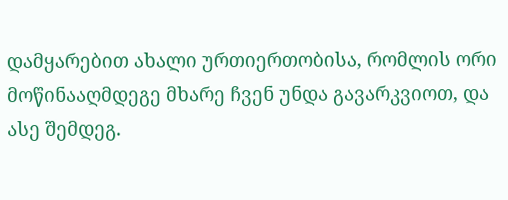დამყარებით ახალი ურთიერთობისა, რომლის ორი მოწინააღმდეგე მხარე ჩვენ უნდა გავარკვიოთ, და ასე შემდეგ.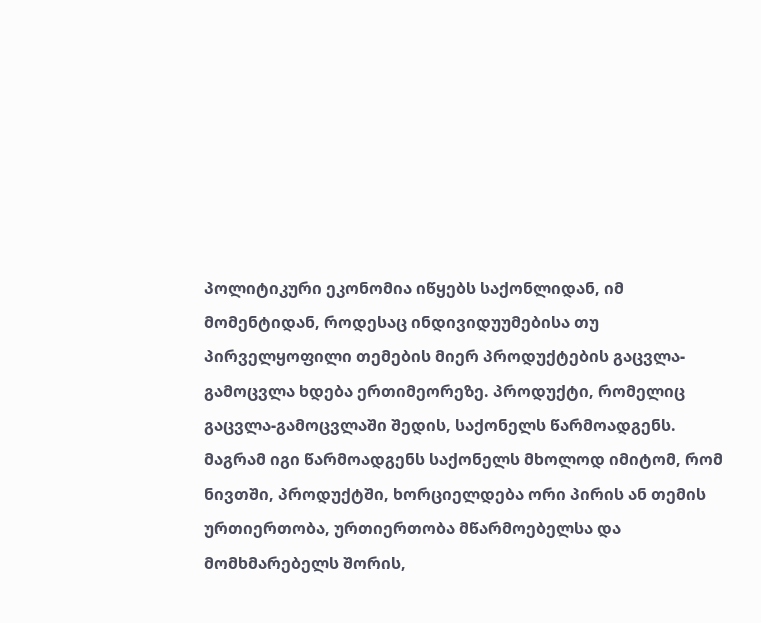პოლიტიკური ეკონომია იწყებს საქონლიდან, იმ მომენტიდან, როდესაც ინდივიდუუმებისა თუ პირველყოფილი თემების მიერ პროდუქტების გაცვლა-გამოცვლა ხდება ერთიმეორეზე. პროდუქტი, რომელიც გაცვლა-გამოცვლაში შედის, საქონელს წარმოადგენს. მაგრამ იგი წარმოადგენს საქონელს მხოლოდ იმიტომ, რომ ნივთში, პროდუქტში, ხორციელდება ორი პირის ან თემის ურთიერთობა, ურთიერთობა მწარმოებელსა და მომხმარებელს შორის,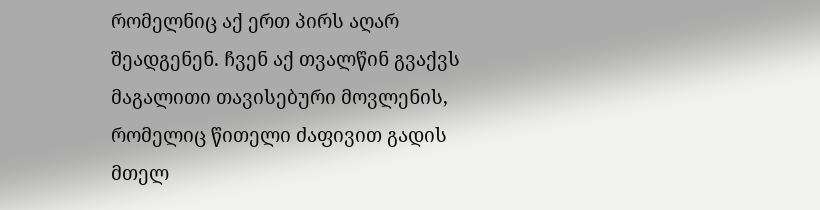რომელნიც აქ ერთ პირს აღარ შეადგენენ. ჩვენ აქ თვალწინ გვაქვს მაგალითი თავისებური მოვლენის, რომელიც წითელი ძაფივით გადის მთელ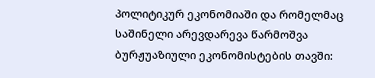პოლიტიკურ ეკონომიაში და რომელმაც საშინელი არევდარევა წარმოშვა ბურჟუაზიული ეკონომისტების თავში: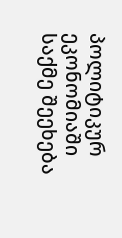პოლიტიკურ ეკონომიაში საქმე შეეხება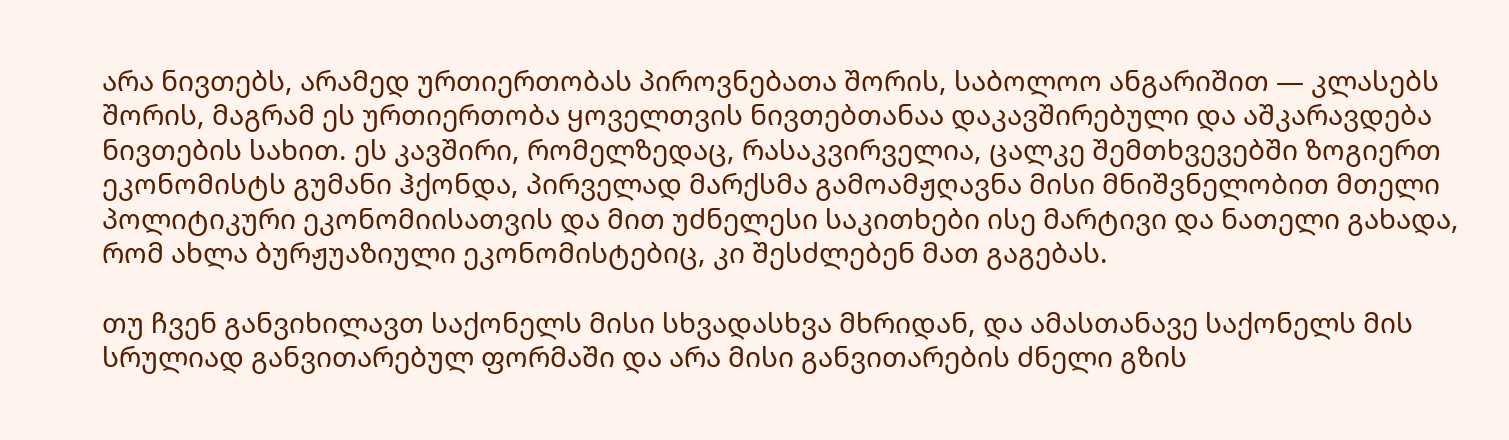არა ნივთებს, არამედ ურთიერთობას პიროვნებათა შორის, საბოლოო ანგარიშით — კლასებს შორის, მაგრამ ეს ურთიერთობა ყოველთვის ნივთებთანაა დაკავშირებული და აშკარავდება ნივთების სახით. ეს კავშირი, რომელზედაც, რასაკვირველია, ცალკე შემთხვევებში ზოგიერთ ეკონომისტს გუმანი ჰქონდა, პირველად მარქსმა გამოამჟღავნა მისი მნიშვნელობით მთელი პოლიტიკური ეკონომიისათვის და მით უძნელესი საკითხები ისე მარტივი და ნათელი გახადა, რომ ახლა ბურჟუაზიული ეკონომისტებიც, კი შესძლებენ მათ გაგებას.

თუ ჩვენ განვიხილავთ საქონელს მისი სხვადასხვა მხრიდან, და ამასთანავე საქონელს მის სრულიად განვითარებულ ფორმაში და არა მისი განვითარების ძნელი გზის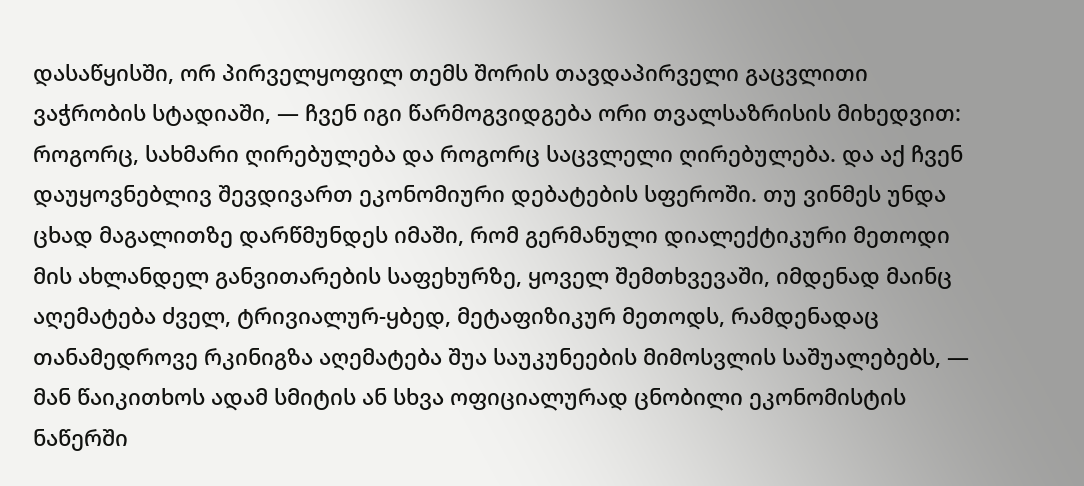დასაწყისში, ორ პირველყოფილ თემს შორის თავდაპირველი გაცვლითი ვაჭრობის სტადიაში, — ჩვენ იგი წარმოგვიდგება ორი თვალსაზრისის მიხედვით: როგორც, სახმარი ღირებულება და როგორც საცვლელი ღირებულება. და აქ ჩვენ დაუყოვნებლივ შევდივართ ეკონომიური დებატების სფეროში. თუ ვინმეს უნდა ცხად მაგალითზე დარწმუნდეს იმაში, რომ გერმანული დიალექტიკური მეთოდი მის ახლანდელ განვითარების საფეხურზე, ყოველ შემთხვევაში, იმდენად მაინც აღემატება ძველ, ტრივიალურ-ყბედ, მეტაფიზიკურ მეთოდს, რამდენადაც თანამედროვე რკინიგზა აღემატება შუა საუკუნეების მიმოსვლის საშუალებებს, — მან წაიკითხოს ადამ სმიტის ან სხვა ოფიციალურად ცნობილი ეკონომისტის ნაწერში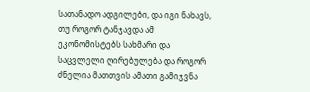სათანადო ადგილები, და იგი ნახავს, თუ როგორ ტანჯავდა ამ ეკონომისტებს სახმარი და საცვლელი ღირებულება და როგორ ძნელია მათთვის ამათი გამიჯვნა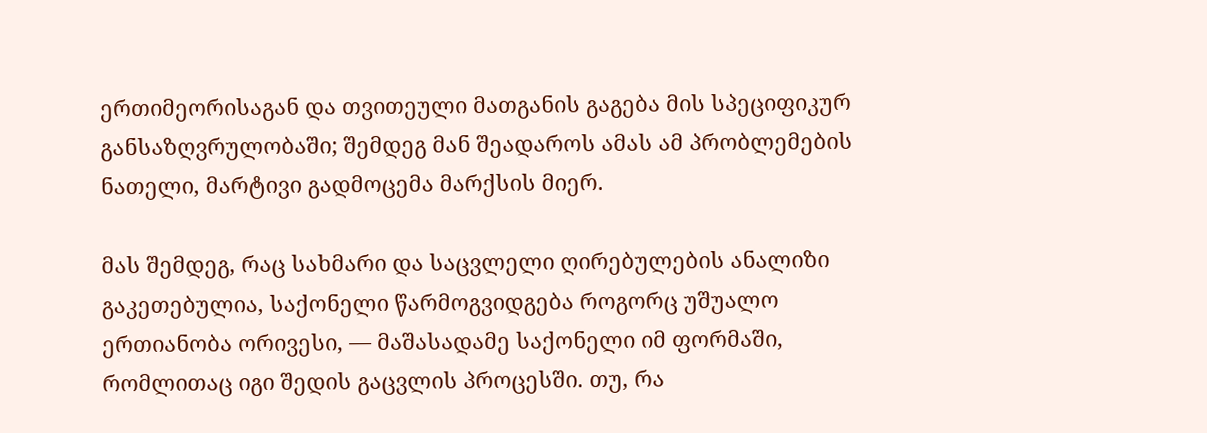ერთიმეორისაგან და თვითეული მათგანის გაგება მის სპეციფიკურ განსაზღვრულობაში; შემდეგ მან შეადაროს ამას ამ პრობლემების ნათელი, მარტივი გადმოცემა მარქსის მიერ.

მას შემდეგ, რაც სახმარი და საცვლელი ღირებულების ანალიზი გაკეთებულია, საქონელი წარმოგვიდგება როგორც უშუალო ერთიანობა ორივესი, — მაშასადამე საქონელი იმ ფორმაში, რომლითაც იგი შედის გაცვლის პროცესში. თუ, რა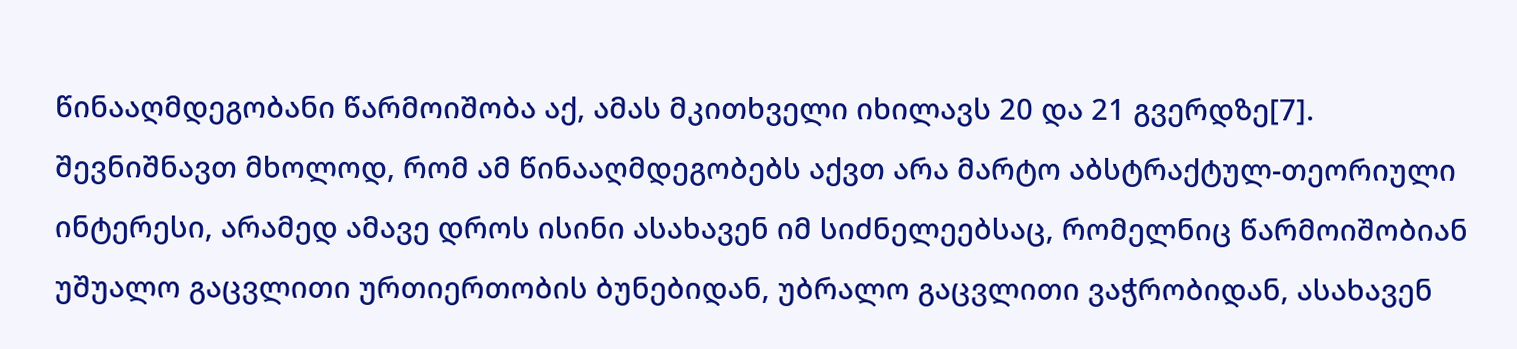წინააღმდეგობანი წარმოიშობა აქ, ამას მკითხველი იხილავს 20 და 21 გვერდზე[7]. შევნიშნავთ მხოლოდ, რომ ამ წინააღმდეგობებს აქვთ არა მარტო აბსტრაქტულ-თეორიული ინტერესი, არამედ ამავე დროს ისინი ასახავენ იმ სიძნელეებსაც, რომელნიც წარმოიშობიან უშუალო გაცვლითი ურთიერთობის ბუნებიდან, უბრალო გაცვლითი ვაჭრობიდან, ასახავენ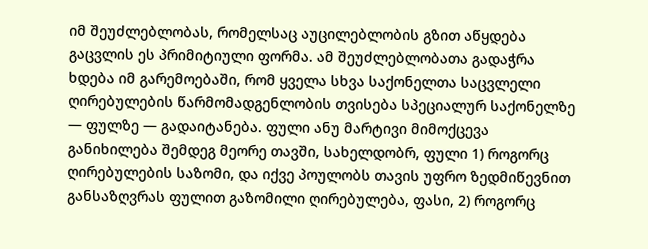იმ შეუძლებლობას, რომელსაც აუცილებლობის გზით აწყდება გაცვლის ეს პრიმიტიული ფორმა. ამ შეუძლებლობათა გადაჭრა ხდება იმ გარემოებაში, რომ ყველა სხვა საქონელთა საცვლელი ღირებულების წარმომადგენლობის თვისება სპეციალურ საქონელზე — ფულზე — გადაიტანება. ფული ანუ მარტივი მიმოქცევა განიხილება შემდეგ მეორე თავში, სახელდობრ, ფული 1) როგორც ღირებულების საზომი, და იქვე პოულობს თავის უფრო ზედმიწევნით განსაზღვრას ფულით გაზომილი ღირებულება, ფასი, 2) როგორც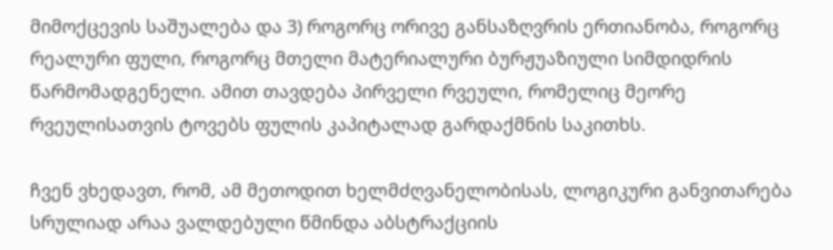მიმოქცევის საშუალება და 3) როგორც ორივე განსაზღვრის ერთიანობა, როგორც რეალური ფული, როგორც მთელი მატერიალური ბურჟუაზიული სიმდიდრის წარმომადგენელი. ამით თავდება პირველი რვეული, რომელიც მეორე რვეულისათვის ტოვებს ფულის კაპიტალად გარდაქმნის საკითხს.

ჩვენ ვხედავთ, რომ, ამ მეთოდით ხელმძღვანელობისას, ლოგიკური განვითარება სრულიად არაა ვალდებული წმინდა აბსტრაქციის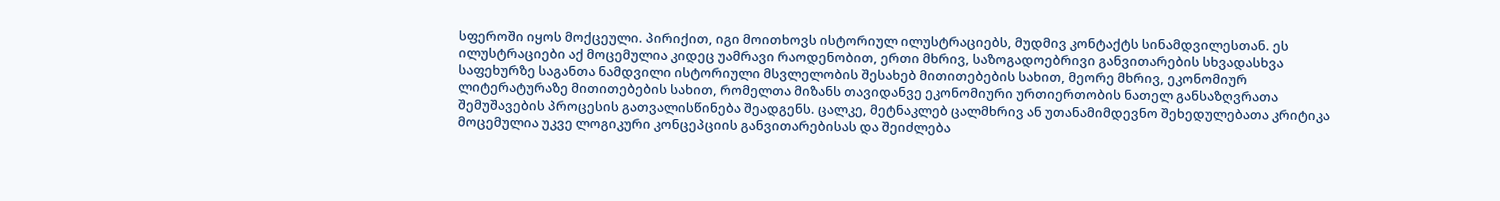სფეროში იყოს მოქცეული. პირიქით, იგი მოითხოვს ისტორიულ ილუსტრაციებს, მუდმივ კონტაქტს სინამდვილესთან. ეს ილუსტრაციები აქ მოცემულია კიდეც უამრავი რაოდენობით, ერთი მხრივ, საზოგადოებრივი განვითარების სხვადასხვა საფეხურზე საგანთა ნამდვილი ისტორიული მსვლელობის შესახებ მითითებების სახით, მეორე მხრივ, ეკონომიურ ლიტერატურაზე მითითებების სახით, რომელთა მიზანს თავიდანვე ეკონომიური ურთიერთობის ნათელ განსაზღვრათა შემუშავების პროცესის გათვალისწინება შეადგენს. ცალკე, მეტნაკლებ ცალმხრივ ან უთანამიმდევნო შეხედულებათა კრიტიკა მოცემულია უკვე ლოგიკური კონცეპციის განვითარებისას და შეიძლება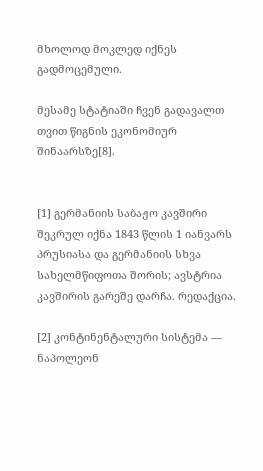მხოლოდ მოკლედ იქნეს გადმოცემული.

მესამე სტატიაში ჩვენ გადავალთ თვით წიგნის ეკონომიურ შინაარსზე[8].


[1] გერმანიის საბაჟო კავშირი შეკრულ იქნა 1843 წლის 1 იანვარს პრუსიასა და გერმანიის სხვა სახელმწიფოთა შორის; ავსტრია კავშირის გარეშე დარჩა. რედაქცია.

[2] კონტინენტალური სისტემა — ნაპოლეონ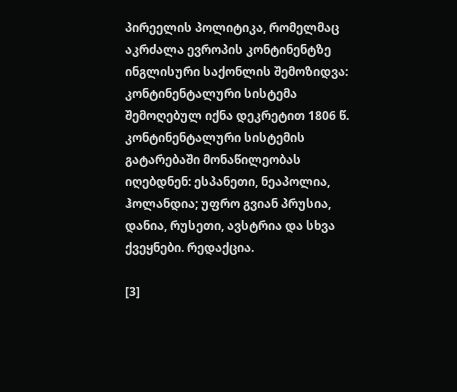პირეელის პოლიტიკა, რომელმაც აკრძალა ევროპის კონტინენტზე ინგლისური საქონლის შემოზიდვა: კონტინენტალური სისტემა შემოღებულ იქნა დეკრეტით 1806 წ. კონტინენტალური სისტემის გატარებაში მონაწილეობას იღებდნენ: ესპანეთი, ნეაპოლია, ჰოლანდია; უფრო გვიან პრუსია, დანია, რუსეთი, ავსტრია და სხვა ქვეყნები. რედაქცია.

[3]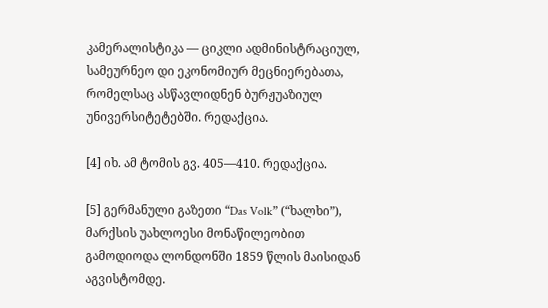კამერალისტიკა — ციკლი ადმინისტრაციულ, სამეურნეო დი ეკონომიურ მეცნიერებათა, რომელსაც ასწავლიდნენ ბურჟუაზიულ უნივერსიტეტებში. რედაქცია.

[4] იხ. ამ ტომის გვ. 405—410. რედაქცია.

[5] გერმანული გაზეთი “Das Volk” (“ხალხი”), მარქსის უახლოესი მონაწილეობით გამოდიოდა ლონდონში 1859 წლის მაისიდან აგვისტომდე.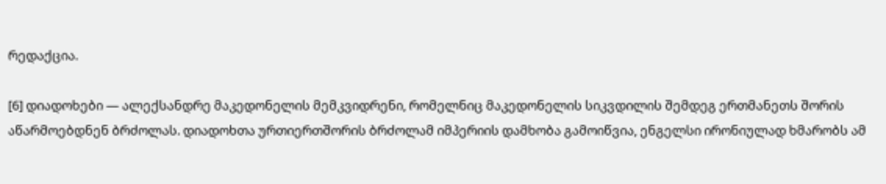რედაქცია.

[6] დიადოხები — ალექსანდრე მაკედონელის მემკვიდრენი, რომელნიც მაკედონელის სიკვდილის შემდეგ ერთმანეთს შორის აწარმოებდნენ ბრძოლას. დიადოხთა ურთიერთშორის ბრძოლამ იმპერიის დამხობა გამოიწვია, ენგელსი ირონიულად ხმარობს ამ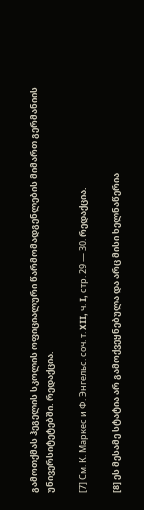გამოთქმას ჰეგელის სკოლის ოფიციალური წარმომადგენლების მიმართ გერმანიის უნივერსიტეტებში. რედაქცია.

[7] См. К. Маркес и Ф. Энгельс. соч. т. XII, ч. I, стр. 29 — 30. რედაქცია.

[8] ეს მესამე სტატია არ გამოქვეყნებულა და არც მისი ხელნაწერია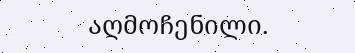აღმოჩენილი.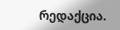რედაქცია.